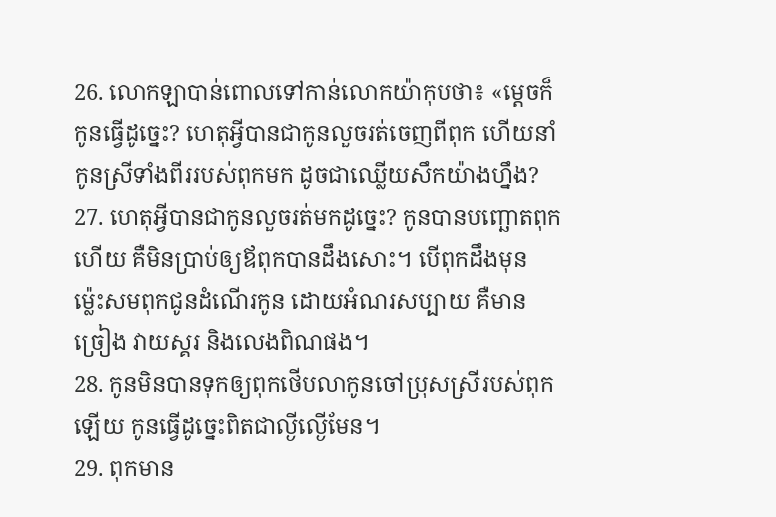26. លោកឡាបាន់ពោលទៅកាន់លោកយ៉ាកុបថា៖ «ម្ដេចក៏កូនធ្វើដូច្នេះ? ហេតុអ្វីបានជាកូនលួចរត់ចេញពីពុក ហើយនាំកូនស្រីទាំងពីររបស់ពុកមក ដូចជាឈ្លើយសឹកយ៉ាងហ្នឹង?
27. ហេតុអ្វីបានជាកូនលួចរត់មកដូច្នេះ? កូនបានបញ្ឆោតពុកហើយ គឺមិនប្រាប់ឲ្យឪពុកបានដឹងសោះ។ បើពុកដឹងមុន ម៉្លេះសមពុកជូនដំណើរកូន ដោយអំណរសប្បាយ គឺមានច្រៀង វាយស្គរ និងលេងពិណផង។
28. កូនមិនបានទុកឲ្យពុកថើបលាកូនចៅប្រុសស្រីរបស់ពុកឡើយ កូនធ្វើដូច្នេះពិតជាល្ងីល្ងើមែន។
29. ពុកមាន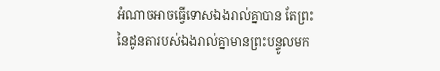អំណាចអាចធ្វើទោសឯងរាល់គ្នាបាន តែព្រះនៃដូនតារបស់ឯងរាល់គ្នាមានព្រះបន្ទូលមក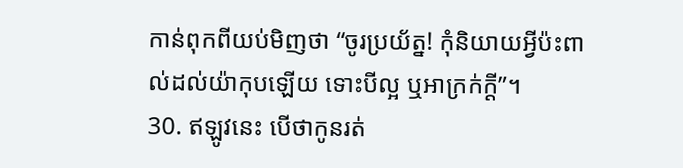កាន់ពុកពីយប់មិញថា “ចូរប្រយ័ត្ន! កុំនិយាយអ្វីប៉ះពាល់ដល់យ៉ាកុបឡើយ ទោះបីល្អ ឬអាក្រក់ក្ដី”។
30. ឥឡូវនេះ បើថាកូនរត់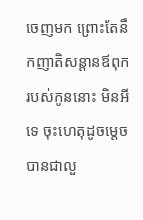ចេញមក ព្រោះតែនឹកញាតិសន្ដានឪពុករបស់កូននោះ មិនអីទេ ចុះហេតុដូចម្ដេចបានជាលួ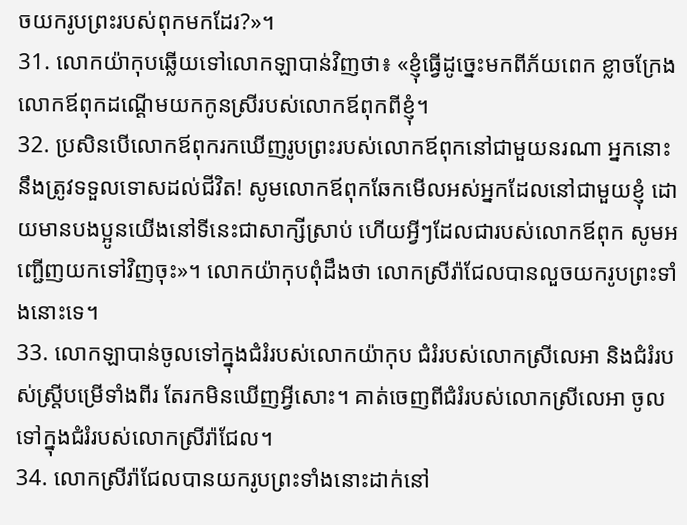ចយករូបព្រះរបស់ពុកមកដែរ?»។
31. លោកយ៉ាកុបឆ្លើយទៅលោកឡាបាន់វិញថា៖ «ខ្ញុំធ្វើដូច្នេះមកពីភ័យពេក ខ្លាចក្រែងលោកឪពុកដណ្ដើមយកកូនស្រីរបស់លោកឪពុកពីខ្ញុំ។
32. ប្រសិនបើលោកឪពុករកឃើញរូបព្រះរបស់លោកឪពុកនៅជាមួយនរណា អ្នកនោះនឹងត្រូវទទួលទោសដល់ជីវិត! សូមលោកឪពុកឆែកមើលអស់អ្នកដែលនៅជាមួយខ្ញុំ ដោយមានបងប្អូនយើងនៅទីនេះជាសាក្សីស្រាប់ ហើយអ្វីៗដែលជារបស់លោកឪពុក សូមអញ្ជើញយកទៅវិញចុះ»។ លោកយ៉ាកុបពុំដឹងថា លោកស្រីរ៉ាជែលបានលួចយករូបព្រះទាំងនោះទេ។
33. លោកឡាបាន់ចូលទៅក្នុងជំរំរបស់លោកយ៉ាកុប ជំរំរបស់លោកស្រីលេអា និងជំរំរបស់ស្ត្រីបម្រើទាំងពីរ តែរកមិនឃើញអ្វីសោះ។ គាត់ចេញពីជំរំរបស់លោកស្រីលេអា ចូលទៅក្នុងជំរំរបស់លោកស្រីរ៉ាជែល។
34. លោកស្រីរ៉ាជែលបានយករូបព្រះទាំងនោះដាក់នៅ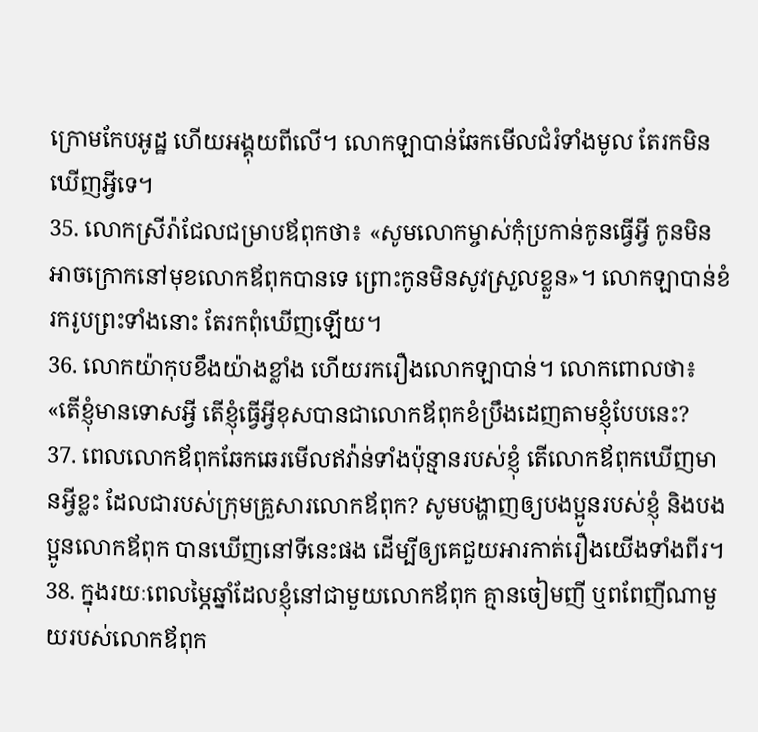ក្រោមកែបអូដ្ឋ ហើយអង្គុយពីលើ។ លោកឡាបាន់ឆែកមើលជំរំទាំងមូល តែរកមិនឃើញអ្វីទេ។
35. លោកស្រីរ៉ាជែលជម្រាបឪពុកថា៖ «សូមលោកម្ចាស់កុំប្រកាន់កូនធ្វើអ្វី កូនមិនអាចក្រោកនៅមុខលោកឪពុកបានទេ ព្រោះកូនមិនសូវស្រួលខ្លួន»។ លោកឡាបាន់ខំរករូបព្រះទាំងនោះ តែរកពុំឃើញឡើយ។
36. លោកយ៉ាកុបខឹងយ៉ាងខ្លាំង ហើយរករឿងលោកឡាបាន់។ លោកពោលថា៖ «តើខ្ញុំមានទោសអ្វី តើខ្ញុំធ្វើអ្វីខុសបានជាលោកឪពុកខំប្រឹងដេញតាមខ្ញុំបែបនេះ?
37. ពេលលោកឪពុកឆែកឆេរមើលឥវ៉ាន់ទាំងប៉ុន្មានរបស់ខ្ញុំ តើលោកឪពុកឃើញមានអ្វីខ្លះ ដែលជារបស់ក្រុមគ្រួសារលោកឪពុក? សូមបង្ហាញឲ្យបងប្អូនរបស់ខ្ញុំ និងបងប្អូនលោកឪពុក បានឃើញនៅទីនេះផង ដើម្បីឲ្យគេជួយអារកាត់រឿងយើងទាំងពីរ។
38. ក្នុងរយៈពេលម្ភៃឆ្នាំដែលខ្ញុំនៅជាមួយលោកឪពុក គ្មានចៀមញី ឬពពែញីណាមួយរបស់លោកឪពុក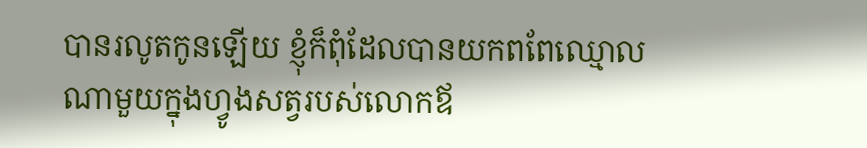បានរលូតកូនឡើយ ខ្ញុំក៏ពុំដែលបានយកពពែឈ្មោលណាមួយក្នុងហ្វូងសត្វរបស់លោកឪ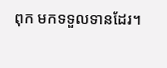ពុក មកទទួលទានដែរ។